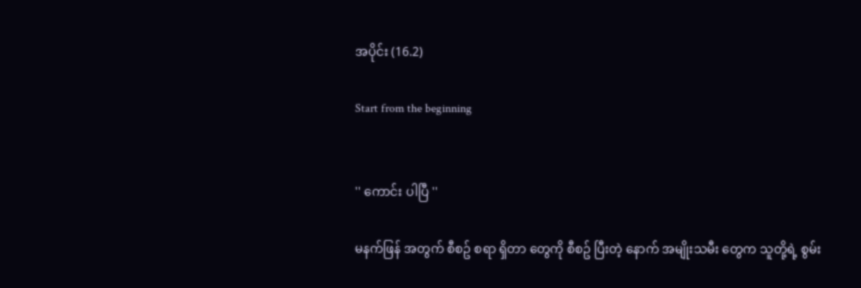အပိုင်း (16.2)

Start from the beginning


'' ကောင်း ပါပြီ ''

မနက်ဖြန် အတွက် စီစဥ် စရာ ရှိတာ တွေကို စီစဥ် ပြီးတဲ့ နောက် အမျိုးသမီး တွေက သူတို့ရဲ့ စွမ်း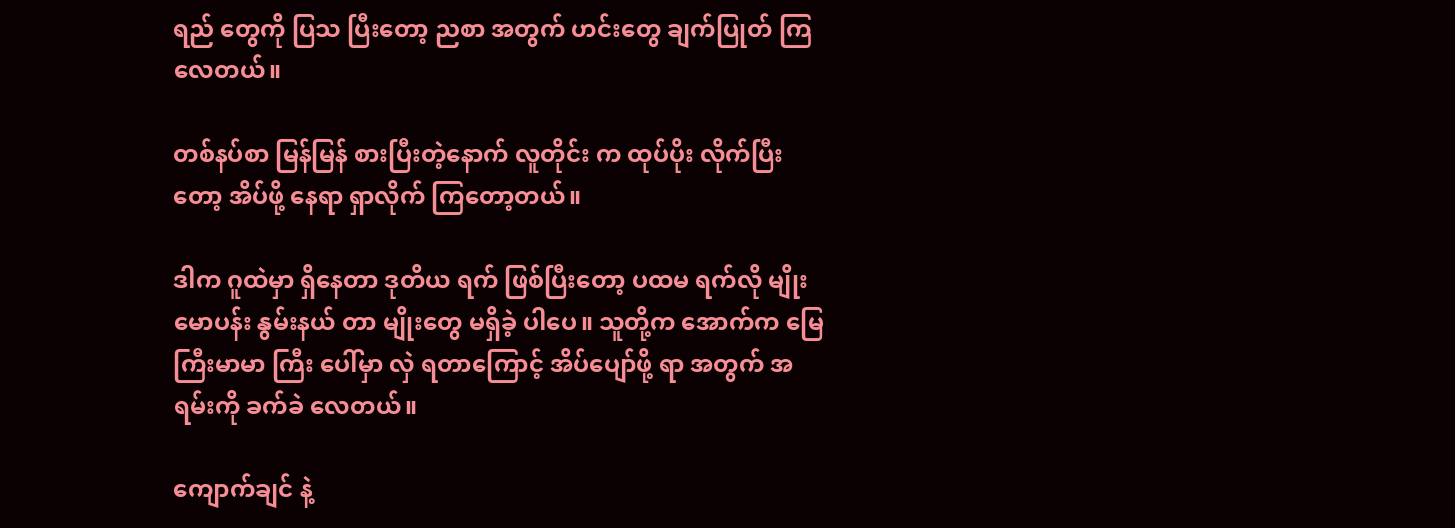ရည် တွေကို ပြသ ပြီးတော့ ညစာ အတွက် ဟင်းတွေ ချက်ပြုတ် ကြလေတယ်။

တစ်နပ်စာ မြန်မြန် စားပြီးတဲ့နောက် လူတိုင်း က ထုပ်ပိုး လိုက်ပြီးတော့ အိပ်ဖို့ နေရာ ရှာလိုက် ကြတော့တယ်။

ဒါက ဂူထဲမှာ ရှိနေတာ ဒုတိယ ရက် ဖြစ်ပြီးတော့ ပထမ ရက်လို မျိုး မောပန်း နွမ်းနယ် တာ မျိုးတွေ မရှိခဲ့ ပါပေ။ သူတို့က အောက်က မြေကြီးမာမာ ကြီး ပေါ်မှာ လှဲ ရတာကြောင့် အိပ်ပျော်ဖို့ ရာ အတွက် အရမ်းကို ခက်ခဲ လေတယ်။

ကျောက်ချင် နဲ့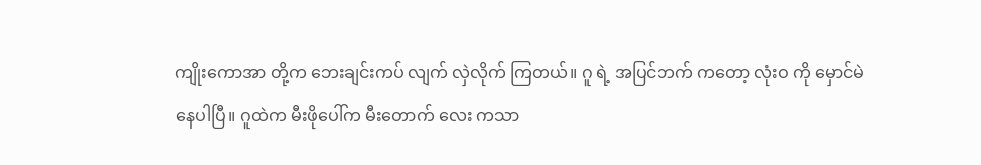ကျိုးကောအာ တို့က ဘေးချင်းကပ် လျက် လှဲလိုက် ကြတယ်။ ဂူ ရဲ့ အပြင်ဘက် ကတော့ လုံးဝ ကို မှောင်မဲ နေပါပြီ။ ဂူထဲက မီးဖိုပေါ်က မီးတောက် လေး ကသာ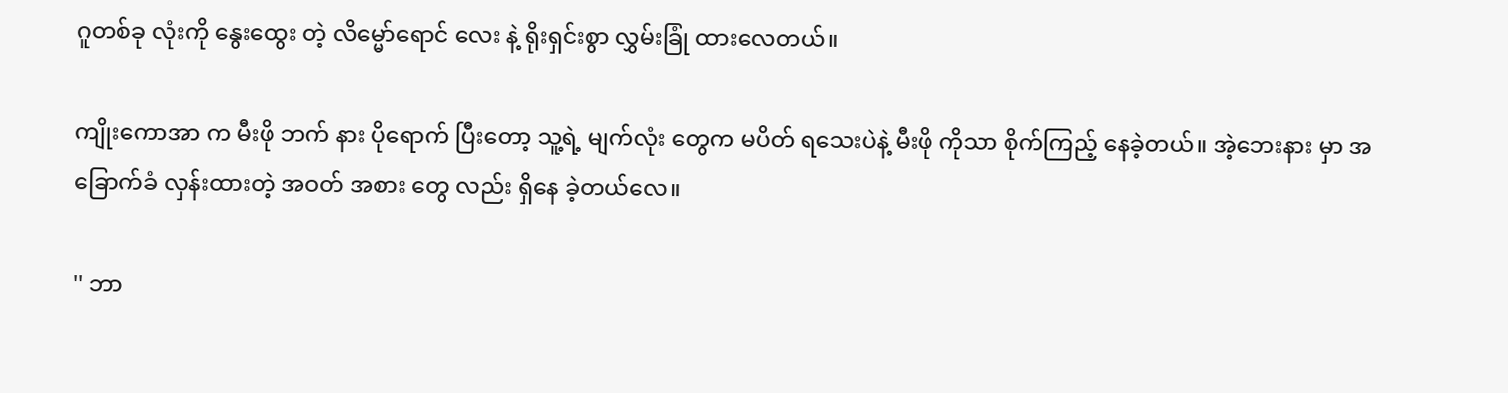ဂူတစ်ခု လုံးကို နွေးထွေး တဲ့ လိမ္မော်ရောင် လေး နဲ့ ရိုးရှင်းစွာ လွှမ်းခြုံ ထားလေတယ်။

ကျိုးကောအာ က မီးဖို ဘက် နား ပိုရောက် ပြီးတော့ သူ့ရဲ့ မျက်လုံး တွေက မပိတ် ရသေးပဲနဲ့ မီးဖို ကိုသာ စိုက်ကြည့် နေခဲ့တယ်။ အဲ့ဘေးနား မှာ အခြောက်ခံ လှန်းထားတဲ့ အဝတ် အစား တွေ လည်း ရှိနေ ခဲ့တယ်လေ။

'' ဘာ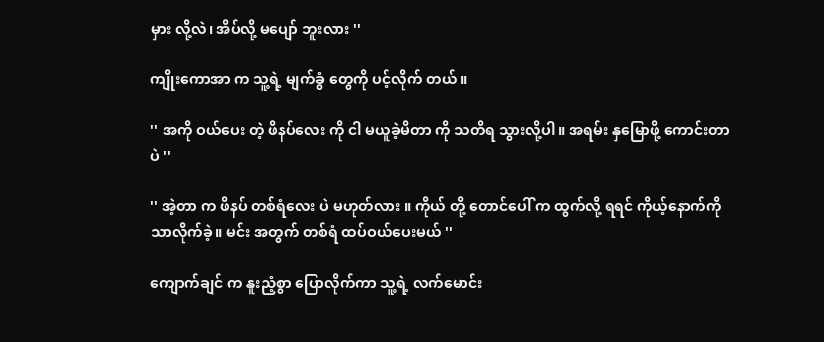မှား လို့လဲ၊ အိပ်လို့ မပျော် ဘူးလား ''

ကျိုးကောအာ က သူ့ရဲ့ မျက်ခွံ တွေကို ပင့်လိုက် တယ်။

'' အကို ဝယ်ပေး တဲ့ ဖိနပ်လေး ကို ငါ မယူခဲ့မိတာ ကို သတိရ သွားလို့ပါ။ အရမ်း နှမြောဖို့ ကောင်းတာ ပဲ ''

'' အဲ့တာ က ဖိနပ် တစ်ရံလေး ပဲ မဟုတ်လား ။ ကိုယ် တို့ တောင်ပေါ် က ထွက်လို့ ရရင် ကိုယ့်နောက်ကို သာလိုက်ခဲ့။ မင်း အတွက် တစ်ရံ ထပ်ဝယ်ပေးမယ် ''

ကျောက်ချင် က နူးညံ့စွာ ပြောလိုက်ကာ သူ့ရဲ့ လက်မောင်း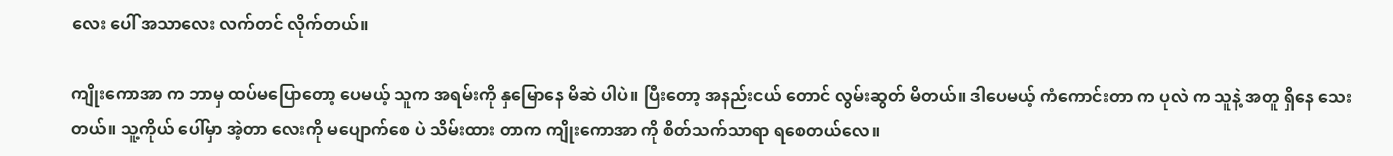လေး ပေါ် အသာလေး လက်တင် လိုက်တယ်။

ကျိုးကောအာ က ဘာမှ ထပ်မပြောတော့ ပေမယ့် သူက အရမ်းကို နှမြောနေ မိဆဲ ပါပဲ။ ပြီးတော့ အနည်းငယ် တောင် လွမ်းဆွတ် မိတယ်။ ဒါပေမယ့် ကံကောင်းတာ က ပုလဲ က သူနဲ့ အတူ ရှိနေ သေးတယ်။ သူ့ကိုယ် ပေါ်မှာ အဲ့တာ လေးကို မပျောက်စေ ပဲ သိမ်းထား တာက ကျိုးကောအာ ကို စိတ်သက်သာရာ ရစေတယ်လေ။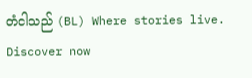တံငါသည် (BL) Where stories live. Discover now